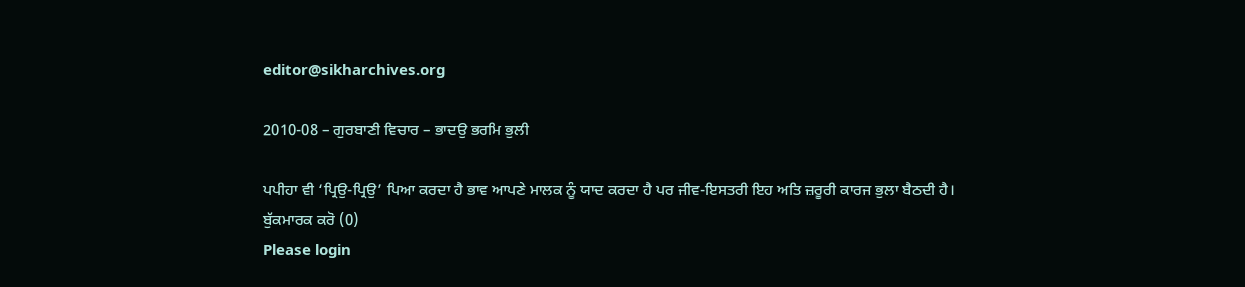editor@sikharchives.org

2010-08 – ਗੁਰਬਾਣੀ ਵਿਚਾਰ – ਭਾਦਉ ਭਰਮਿ ਭੁਲੀ

ਪਪੀਹਾ ਵੀ ‘ਪ੍ਰਿਉ-ਪ੍ਰਿਉ’ ਪਿਆ ਕਰਦਾ ਹੈ ਭਾਵ ਆਪਣੇ ਮਾਲਕ ਨੂੰ ਯਾਦ ਕਰਦਾ ਹੈ ਪਰ ਜੀਵ-ਇਸਤਰੀ ਇਹ ਅਤਿ ਜ਼ਰੂਰੀ ਕਾਰਜ ਭੁਲਾ ਬੈਠਦੀ ਹੈ।
ਬੁੱਕਮਾਰਕ ਕਰੋ (0)
Please login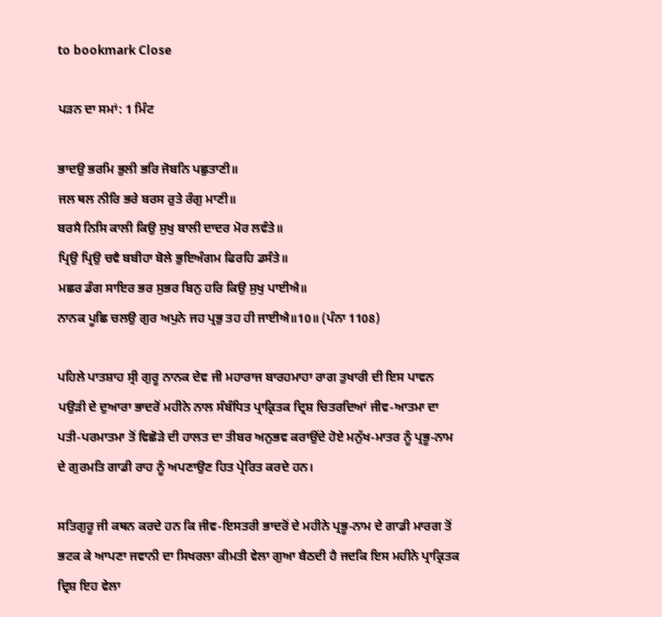to bookmark Close

ਪੜਨ ਦਾ ਸਮਾਂ: 1 ਮਿੰਟ

ਭਾਦਉ ਭਰਮਿ ਭੁਲੀ ਭਰਿ ਜੋਬਨਿ ਪਛੁਤਾਣੀ॥
ਜਲ ਥਲ ਨੀਰਿ ਭਰੇ ਬਰਸ ਰੁਤੇ ਰੰਗੁ ਮਾਣੀ॥
ਬਰਸੈ ਨਿਸਿ ਕਾਲੀ ਕਿਉ ਸੁਖੁ ਬਾਲੀ ਦਾਦਰ ਮੋਰ ਲਵੰਤੇ॥
ਪ੍ਰਿਉ ਪ੍ਰਿਉ ਚਵੈ ਬਬੀਹਾ ਬੋਲੇ ਭੁਇਅੰਗਮ ਫਿਰਹਿ ਡਸੰਤੇ॥
ਮਛਰ ਡੰਗ ਸਾਇਰ ਭਰ ਸੁਭਰ ਬਿਨੁ ਹਰਿ ਕਿਉ ਸੁਖੁ ਪਾਈਐ॥
ਨਾਨਕ ਪੂਛਿ ਚਲਉ ਗੁਰ ਅਪੁਨੇ ਜਹ ਪ੍ਰਭੁ ਤਹ ਹੀ ਜਾਈਐ॥10॥ (ਪੰਨਾ 1108)

ਪਹਿਲੇ ਪਾਤਸ਼ਾਹ ਸ੍ਰੀ ਗੁਰੂ ਨਾਨਕ ਦੇਵ ਜੀ ਮਹਾਰਾਜ ਬਾਰਹਮਾਹਾ ਰਾਗ ਤੁਖਾਰੀ ਦੀ ਇਸ ਪਾਵਨ ਪਉੜੀ ਦੇ ਦੁਆਰਾ ਭਾਦਰੋਂ ਮਹੀਨੇ ਨਾਲ ਸੰਬੰਧਿਤ ਪ੍ਰਾਕ੍ਰਿਤਕ ਦ੍ਰਿਸ਼ ਚਿਤਰਦਿਆਂ ਜੀਵ-ਆਤਮਾ ਦਾ ਪਤੀ-ਪਰਮਾਤਮਾ ਤੋਂ ਵਿਛੋੜੇ ਦੀ ਹਾਲਤ ਦਾ ਤੀਬਰ ਅਨੁਭਵ ਕਰਾਉਂਦੇ ਹੋਏ ਮਨੁੱਖ-ਮਾਤਰ ਨੂੰ ਪ੍ਰਭੂ-ਨਾਮ ਦੇ ਗੁਰਮਤਿ ਗਾਡੀ ਰਾਹ ਨੂੰ ਅਪਣਾਉਣ ਹਿਤ ਪ੍ਰੇਰਿਤ ਕਰਦੇ ਹਨ।

ਸਤਿਗੁਰੂ ਜੀ ਕਥਨ ਕਰਦੇ ਹਨ ਕਿ ਜੀਵ-ਇਸਤਰੀ ਭਾਦਰੋਂ ਦੇ ਮਹੀਨੇ ਪ੍ਰਭੂ-ਨਾਮ ਦੇ ਗਾਡੀ ਮਾਰਗ ਤੋਂ ਭਟਕ ਕੇ ਆਪਣਾ ਜਵਾਨੀ ਦਾ ਸਿਖਰਲਾ ਕੀਮਤੀ ਵੇਲਾ ਗੁਆ ਬੈਠਦੀ ਹੈ ਜਦਕਿ ਇਸ ਮਹੀਨੇ ਪ੍ਰਾਕ੍ਰਿਤਕ ਦ੍ਰਿਸ਼ ਇਹ ਵੇਲਾ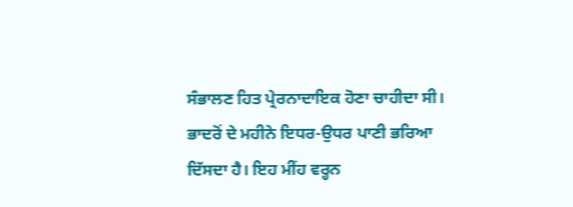ਸੰਭਾਲਣ ਹਿਤ ਪ੍ਰੇਰਨਾਦਾਇਕ ਹੋਣਾ ਚਾਹੀਦਾ ਸੀ। ਭਾਦਰੋਂ ਦੇ ਮਹੀਨੇ ਇਧਰ-ਉਧਰ ਪਾਣੀ ਭਰਿਆ ਦਿੱਸਦਾ ਹੈ। ਇਹ ਮੀਂਹ ਵਰ੍ਹਨ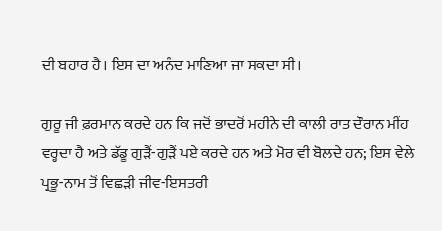ਦੀ ਬਹਾਰ ਹੈ। ਇਸ ਦਾ ਅਨੰਦ ਮਾਣਿਆ ਜਾ ਸਕਦਾ ਸੀ।

ਗੁਰੂ ਜੀ ਫ਼ਰਮਾਨ ਕਰਦੇ ਹਨ ਕਿ ਜਦੋਂ ਭਾਦਰੋਂ ਮਹੀਨੇ ਦੀ ਕਾਲੀ ਰਾਤ ਦੌਰਾਨ ਮੀਂਹ ਵਰ੍ਹਦਾ ਹੈ ਅਤੇ ਡੱਡੂ ਗੁੜੈਂ-ਗੁੜੈਂ ਪਏ ਕਰਦੇ ਹਨ ਅਤੇ ਮੋਰ ਵੀ ਬੋਲਦੇ ਹਨ; ਇਸ ਵੇਲੇ ਪ੍ਰਭੂ-ਨਾਮ ਤੋਂ ਵਿਛੜੀ ਜੀਵ-ਇਸਤਰੀ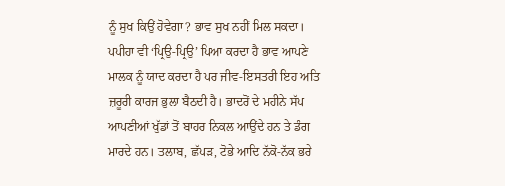ਨੂੰ ਸੁਖ ਕਿਉਂ ਹੋਵੇਗਾ? ਭਾਵ ਸੁਖ ਨਹੀਂ ਮਿਲ ਸਕਦਾ। ਪਪੀਹਾ ਵੀ ‘ਪ੍ਰਿਉ-ਪ੍ਰਿਉ’ ਪਿਆ ਕਰਦਾ ਹੈ ਭਾਵ ਆਪਣੇ ਮਾਲਕ ਨੂੰ ਯਾਦ ਕਰਦਾ ਹੈ ਪਰ ਜੀਵ-ਇਸਤਰੀ ਇਹ ਅਤਿ ਜ਼ਰੂਰੀ ਕਾਰਜ ਭੁਲਾ ਬੈਠਦੀ ਹੈ। ਭਾਦਰੋਂ ਦੇ ਮਹੀਨੇ ਸੱਪ ਆਪਣੀਆਂ ਖੁੱਡਾਂ ਤੋਂ ਬਾਹਰ ਨਿਕਲ ਆਉਂਦੇ ਹਨ ਤੇ ਡੰਗ ਮਾਰਦੇ ਹਨ। ਤਲਾਬ, ਛੱਪੜ, ਟੋਭੇ ਆਦਿ ਨੱਕੋ-ਨੱਕ ਭਰੇ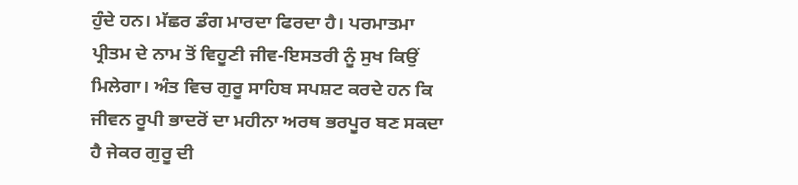ਹੁੰਦੇ ਹਨ। ਮੱਛਰ ਡੰਗ ਮਾਰਦਾ ਫਿਰਦਾ ਹੈ। ਪਰਮਾਤਮਾ ਪ੍ਰੀਤਮ ਦੇ ਨਾਮ ਤੋਂ ਵਿਹੂਣੀ ਜੀਵ-ਇਸਤਰੀ ਨੂੰ ਸੁਖ ਕਿਉਂ ਮਿਲੇਗਾ। ਅੰਤ ਵਿਚ ਗੁਰੂ ਸਾਹਿਬ ਸਪਸ਼ਟ ਕਰਦੇ ਹਨ ਕਿ ਜੀਵਨ ਰੂਪੀ ਭਾਦਰੋਂ ਦਾ ਮਹੀਨਾ ਅਰਥ ਭਰਪੂਰ ਬਣ ਸਕਦਾ ਹੈ ਜੇਕਰ ਗੁਰੂ ਦੀ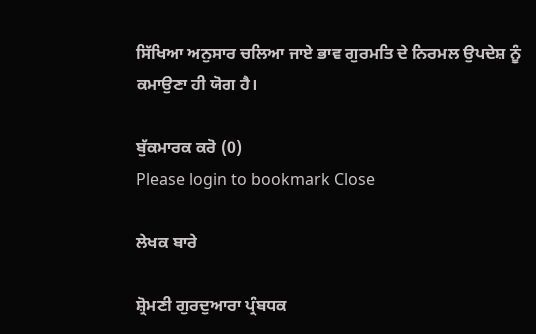ਸਿੱਖਿਆ ਅਨੁਸਾਰ ਚਲਿਆ ਜਾਏ ਭਾਵ ਗੁਰਮਤਿ ਦੇ ਨਿਰਮਲ ਉਪਦੇਸ਼ ਨੂੰ ਕਮਾਉਣਾ ਹੀ ਯੋਗ ਹੈ।

ਬੁੱਕਮਾਰਕ ਕਰੋ (0)
Please login to bookmark Close

ਲੇਖਕ ਬਾਰੇ

ਸ਼੍ਰੋਮਣੀ ਗੁਰਦੁਆਰਾ ਪ੍ਰੰਬਧਕ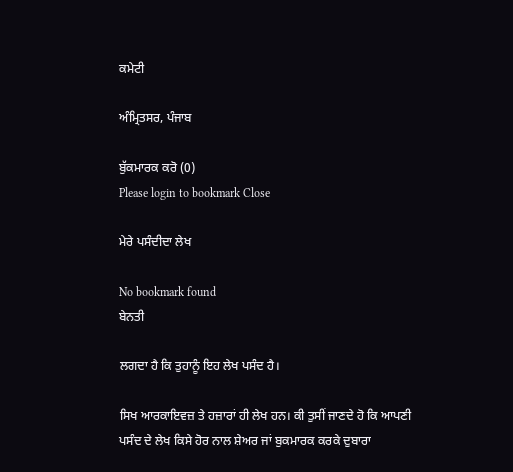ਕਮੇਟੀ

ਅੰਮ੍ਰਿਤਸਰ, ਪੰਜਾਬ

ਬੁੱਕਮਾਰਕ ਕਰੋ (0)
Please login to bookmark Close

ਮੇਰੇ ਪਸੰਦੀਦਾ ਲੇਖ

No bookmark found
ਬੇਨਤੀ

ਲਗਦਾ ਹੈ ਕਿ ਤੁਹਾਨੂੰ ਇਹ ਲੇਖ ਪਸੰਦ ਹੈ।

ਸਿਖ ਆਰਕਾਇਵਜ਼ ਤੇ ਹਜ਼ਾਰਾਂ ਹੀ ਲੇਖ ਹਨ। ਕੀ ਤੁਸੀਂ ਜਾਣਦੇ ਹੋ ਕਿ ਆਪਣੀ ਪਸੰਦ ਦੇ ਲੇਖ ਕਿਸੇ ਹੋਰ ਨਾਲ ਸ਼ੇਅਰ ਜਾਂ ਬੁਕਮਾਰਕ ਕਰਕੇ ਦੁਬਾਰਾ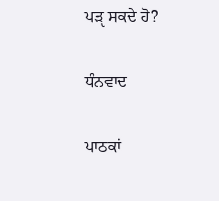ਪੜੵ ਸਕਦੇ ਹੋ?

ਧੰਨਵਾਦ

ਪਾਠਕਾਂ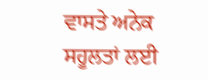ਵਾਸਤੇ ਅਨੇਕ ਸਹੂਲਤਾਂ ਲਈ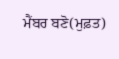ਮੈਂਬਰ ਬਣੋ(ਮੁਫ਼ਤ)